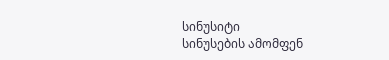სინუსიტი
სინუსების ამომფენ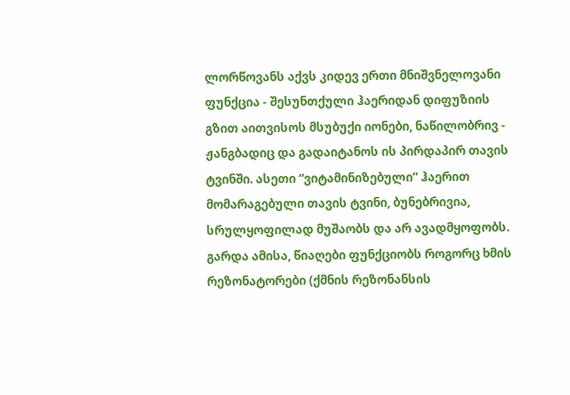ლორწოვანს აქვს კიდევ ერთი მნიშვნელოვანი ფუნქცია - შესუნთქული ჰაერიდან დიფუზიის გზით აითვისოს მსუბუქი იონები, ნაწილობრივ - ჟანგბადიც და გადაიტანოს ის პირდაპირ თავის ტვინში. ასეთი “ვიტამინიზებული” ჰაერით მომარაგებული თავის ტვინი, ბუნებრივია, სრულყოფილად მუშაობს და არ ავადმყოფობს. გარდა ამისა, წიაღები ფუნქციობს როგორც ხმის რეზონატორები (ქმნის რეზონანსის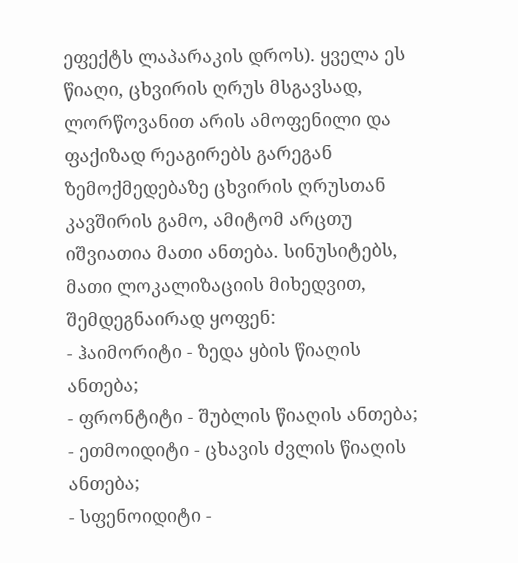ეფექტს ლაპარაკის დროს). ყველა ეს წიაღი, ცხვირის ღრუს მსგავსად, ლორწოვანით არის ამოფენილი და ფაქიზად რეაგირებს გარეგან ზემოქმედებაზე ცხვირის ღრუსთან კავშირის გამო, ამიტომ არცთუ იშვიათია მათი ანთება. სინუსიტებს, მათი ლოკალიზაციის მიხედვით, შემდეგნაირად ყოფენ:
- ჰაიმორიტი - ზედა ყბის წიაღის ანთება;
- ფრონტიტი - შუბლის წიაღის ანთება;
- ეთმოიდიტი - ცხავის ძვლის წიაღის ანთება;
- სფენოიდიტი -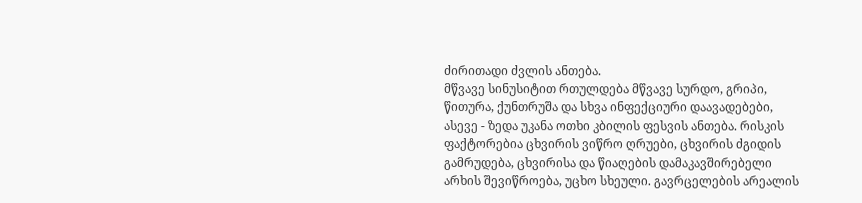ძირითადი ძვლის ანთება.
მწვავე სინუსიტით რთულდება მწვავე სურდო, გრიპი, წითურა, ქუნთრუშა და სხვა ინფექციური დაავადებები, ასევე - ზედა უკანა ოთხი კბილის ფესვის ანთება. რისკის ფაქტორებია ცხვირის ვიწრო ღრუები, ცხვირის ძგიდის გამრუდება, ცხვირისა და წიაღების დამაკავშირებელი არხის შევიწროება, უცხო სხეული. გავრცელების არეალის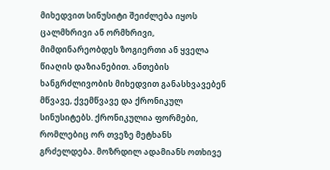მიხედვით სინუსიტი შეიძლება იყოს ცალმხრივი ან ორმხრივი, მიმდინარეობდეს ზოგიერთი ან ყველა წიაღის დაზიანებით. ანთების ხანგრძლივობის მიხედვით განასხვავებენ მწვავე, ქვემწვავე და ქრონიკულ სინუსიტებს. ქრონიკულია ფორმები, რომლებიც ორ თვეზე მეტხანს გრძელდება. მოზრდილ ადამიანს ოთხივე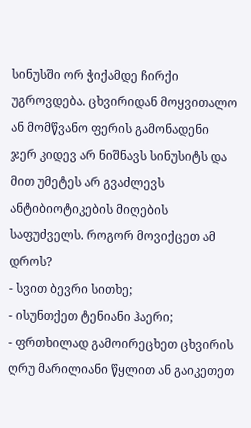სინუსში ორ ჭიქამდე ჩირქი უგროვდება. ცხვირიდან მოყვითალო ან მომწვანო ფერის გამონადენი ჯერ კიდევ არ ნიშნავს სინუსიტს და მით უმეტეს არ გვაძლევს ანტიბიოტიკების მიღების საფუძველს. როგორ მოვიქცეთ ამ დროს?
- სვით ბევრი სითხე;
- ისუნთქეთ ტენიანი ჰაერი;
- ფრთხილად გამოირეცხეთ ცხვირის ღრუ მარილიანი წყლით ან გაიკეთეთ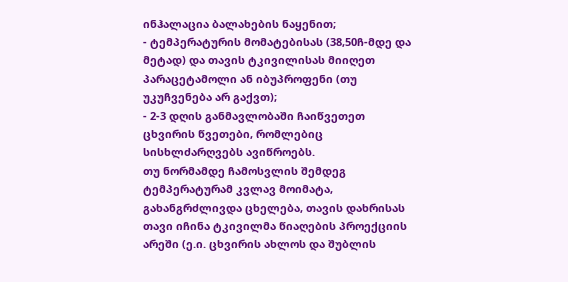ინჰალაცია ბალახების ნაყენით;
- ტემპერატურის მომატებისას (38,50ჩ-მდე და მეტად) და თავის ტკივილისას მიიღეთ პარაცეტამოლი ან იბუპროფენი (თუ უკუჩვენება არ გაქვთ);
- 2-3 დღის განმავლობაში ჩაიწვეთეთ ცხვირის წვეთები, რომლებიც სისხლძარღვებს ავიწროებს.
თუ ნორმამდე ჩამოსვლის შემდეგ ტემპერატურამ კვლავ მოიმატა, გახანგრძლივდა ცხელება, თავის დახრისას თავი იჩინა ტკივილმა წიაღების პროექციის არეში (ე.ი. ცხვირის ახლოს და შუბლის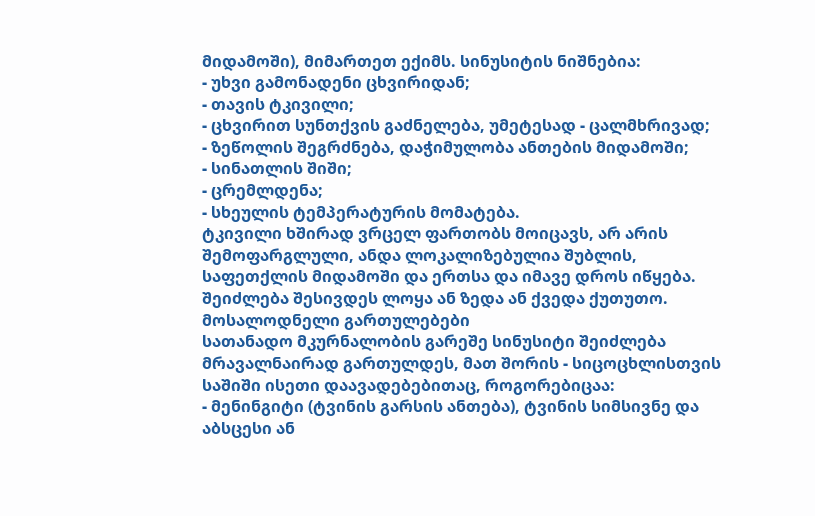მიდამოში), მიმართეთ ექიმს. სინუსიტის ნიშნებია:
- უხვი გამონადენი ცხვირიდან;
- თავის ტკივილი;
- ცხვირით სუნთქვის გაძნელება, უმეტესად - ცალმხრივად;
- ზეწოლის შეგრძნება, დაჭიმულობა ანთების მიდამოში;
- სინათლის შიში;
- ცრემლდენა;
- სხეულის ტემპერატურის მომატება.
ტკივილი ხშირად ვრცელ ფართობს მოიცავს, არ არის შემოფარგლული, ანდა ლოკალიზებულია შუბლის, საფეთქლის მიდამოში და ერთსა და იმავე დროს იწყება. შეიძლება შესივდეს ლოყა ან ზედა ან ქვედა ქუთუთო.
მოსალოდნელი გართულებები
სათანადო მკურნალობის გარეშე სინუსიტი შეიძლება მრავალნაირად გართულდეს, მათ შორის - სიცოცხლისთვის საშიში ისეთი დაავადებებითაც, როგორებიცაა:
- მენინგიტი (ტვინის გარსის ანთება), ტვინის სიმსივნე და აბსცესი ან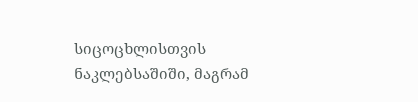სიცოცხლისთვის ნაკლებსაშიში, მაგრამ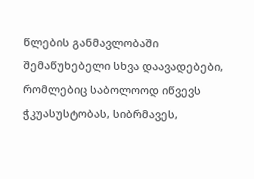წლების განმავლობაში შემაწუხებელი სხვა დაავადებები, რომლებიც საბოლოოდ იწვევს ჭკუასუსტობას, სიბრმავეს,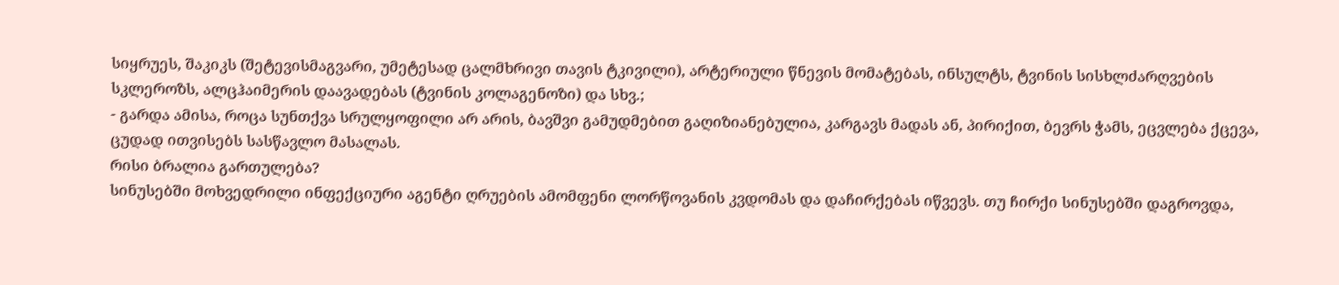სიყრუეს, შაკიკს (შეტევისმაგვარი, უმეტესად ცალმხრივი თავის ტკივილი), არტერიული წნევის მომატებას, ინსულტს, ტვინის სისხლძარღვების სკლეროზს, ალცჰაიმერის დაავადებას (ტვინის კოლაგენოზი) და სხვ.;
- გარდა ამისა, როცა სუნთქვა სრულყოფილი არ არის, ბავშვი გამუდმებით გაღიზიანებულია, კარგავს მადას ან, პირიქით, ბევრს ჭამს, ეცვლება ქცევა, ცუდად ითვისებს სასწავლო მასალას.
რისი ბრალია გართულება?
სინუსებში მოხვედრილი ინფექციური აგენტი ღრუების ამომფენი ლორწოვანის კვდომას და დაჩირქებას იწვევს. თუ ჩირქი სინუსებში დაგროვდა,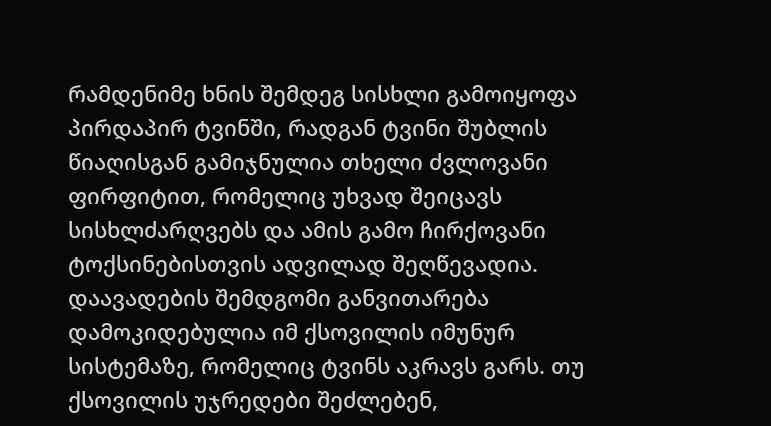რამდენიმე ხნის შემდეგ სისხლი გამოიყოფა პირდაპირ ტვინში, რადგან ტვინი შუბლის წიაღისგან გამიჯნულია თხელი ძვლოვანი ფირფიტით, რომელიც უხვად შეიცავს სისხლძარღვებს და ამის გამო ჩირქოვანი ტოქსინებისთვის ადვილად შეღწევადია. დაავადების შემდგომი განვითარება დამოკიდებულია იმ ქსოვილის იმუნურ სისტემაზე, რომელიც ტვინს აკრავს გარს. თუ ქსოვილის უჯრედები შეძლებენ,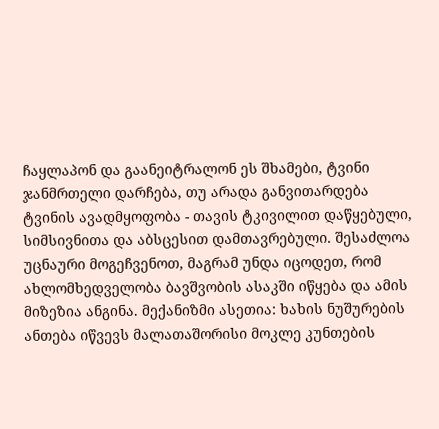ჩაყლაპონ და გაანეიტრალონ ეს შხამები, ტვინი ჯანმრთელი დარჩება, თუ არადა განვითარდება ტვინის ავადმყოფობა - თავის ტკივილით დაწყებული, სიმსივნითა და აბსცესით დამთავრებული. შესაძლოა უცნაური მოგეჩვენოთ, მაგრამ უნდა იცოდეთ, რომ ახლომხედველობა ბავშვობის ასაკში იწყება და ამის მიზეზია ანგინა. მექანიზმი ასეთია: ხახის ნუშურების ანთება იწვევს მალათაშორისი მოკლე კუნთების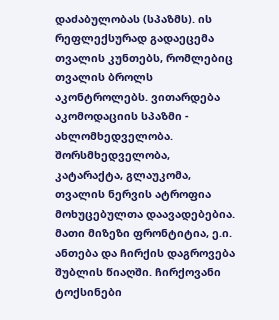დაძაბულობას (სპაზმს). ის რეფლექსურად გადაეცემა თვალის კუნთებს, რომლებიც თვალის ბროლს აკონტროლებს. ვითარდება აკომოდაციის სპაზმი - ახლომხედველობა. შორსმხედველობა, კატარაქტა, გლაუკომა, თვალის ნერვის ატროფია მოხუცებულთა დაავადებებია. მათი მიზეზი ფრონტიტია, ე.ი. ანთება და ჩირქის დაგროვება შუბლის წიაღში. ჩირქოვანი ტოქსინები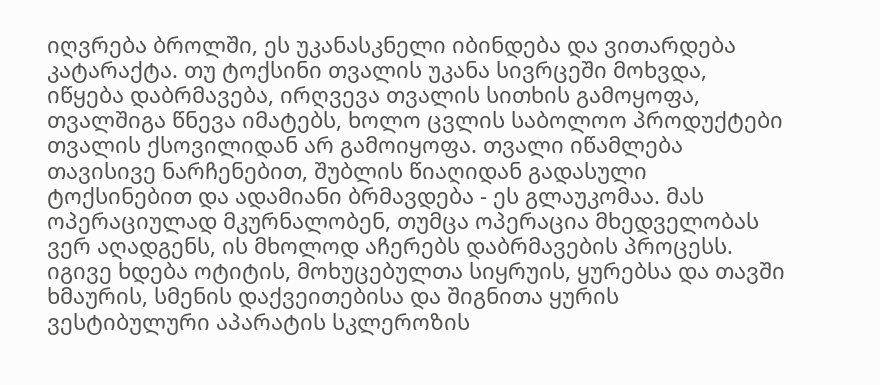იღვრება ბროლში, ეს უკანასკნელი იბინდება და ვითარდება კატარაქტა. თუ ტოქსინი თვალის უკანა სივრცეში მოხვდა, იწყება დაბრმავება, ირღვევა თვალის სითხის გამოყოფა, თვალშიგა წნევა იმატებს, ხოლო ცვლის საბოლოო პროდუქტები თვალის ქსოვილიდან არ გამოიყოფა. თვალი იწამლება თავისივე ნარჩენებით, შუბლის წიაღიდან გადასული ტოქსინებით და ადამიანი ბრმავდება - ეს გლაუკომაა. მას ოპერაციულად მკურნალობენ, თუმცა ოპერაცია მხედველობას ვერ აღადგენს, ის მხოლოდ აჩერებს დაბრმავების პროცესს. იგივე ხდება ოტიტის, მოხუცებულთა სიყრუის, ყურებსა და თავში ხმაურის, სმენის დაქვეითებისა და შიგნითა ყურის ვესტიბულური აპარატის სკლეროზის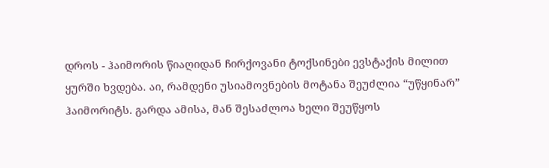დროს - ჰაიმორის წიაღიდან ჩირქოვანი ტოქსინები ევსტაქის მილით ყურში ხვდება. აი, რამდენი უსიამოვნების მოტანა შეუძლია “უწყინარ” ჰაიმორიტს. გარდა ამისა, მან შესაძლოა ხელი შეუწყოს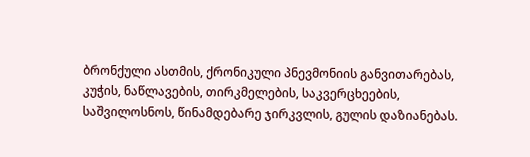ბრონქული ასთმის, ქრონიკული პნევმონიის განვითარებას, კუჭის, ნაწლავების, თირკმელების, საკვერცხეების, საშვილოსნოს, წინამდებარე ჯირკვლის, გულის დაზიანებას.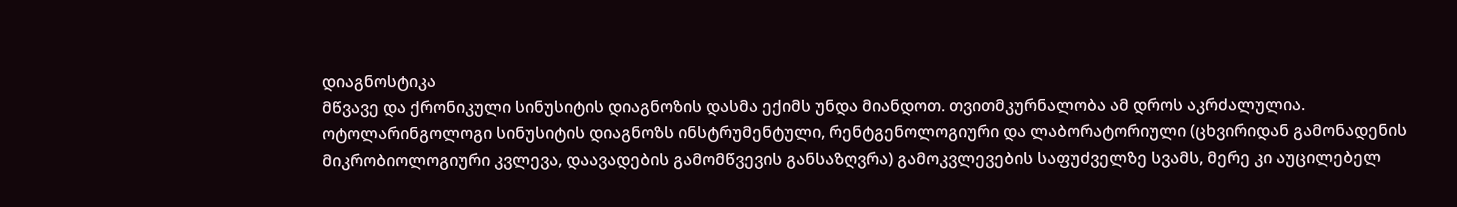დიაგნოსტიკა
მწვავე და ქრონიკული სინუსიტის დიაგნოზის დასმა ექიმს უნდა მიანდოთ. თვითმკურნალობა ამ დროს აკრძალულია. ოტოლარინგოლოგი სინუსიტის დიაგნოზს ინსტრუმენტული, რენტგენოლოგიური და ლაბორატორიული (ცხვირიდან გამონადენის მიკრობიოლოგიური კვლევა, დაავადების გამომწვევის განსაზღვრა) გამოკვლევების საფუძველზე სვამს, მერე კი აუცილებელ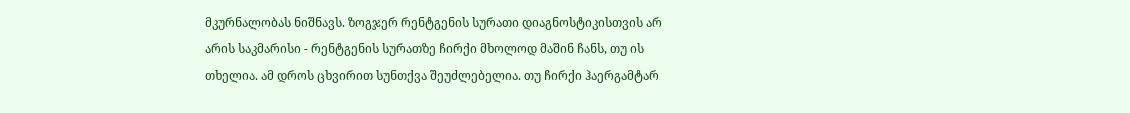მკურნალობას ნიშნავს. ზოგჯერ რენტგენის სურათი დიაგნოსტიკისთვის არ არის საკმარისი - რენტგენის სურათზე ჩირქი მხოლოდ მაშინ ჩანს, თუ ის თხელია. ამ დროს ცხვირით სუნთქვა შეუძლებელია. თუ ჩირქი ჰაერგამტარ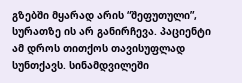გზებში მყარად არის “შეფუთული”, სურათზე ის არ განირჩევა. პაციენტი ამ დროს თითქოს თავისუფლად სუნთქავს. სინამდვილეში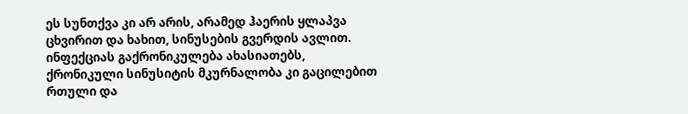ეს სუნთქვა კი არ არის, არამედ ჰაერის ყლაპვა ცხვირით და ხახით, სინუსების გვერდის ავლით. ინფექციას გაქრონიკულება ახასიათებს, ქრონიკული სინუსიტის მკურნალობა კი გაცილებით რთული და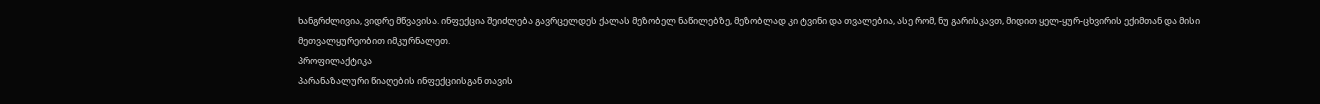ხანგრძლივია, ვიდრე მწვავისა. ინფექცია შეიძლება გავრცელდეს ქალას მეზობელ ნაწილებზე, მეზობლად კი ტვინი და თვალებია, ასე რომ, ნუ გარისკავთ, მიდით ყელ-ყურ-ცხვირის ექიმთან და მისი მეთვალყურეობით იმკურნალეთ.
პროფილაქტიკა
პარანაზალური წიაღების ინფექციისგან თავის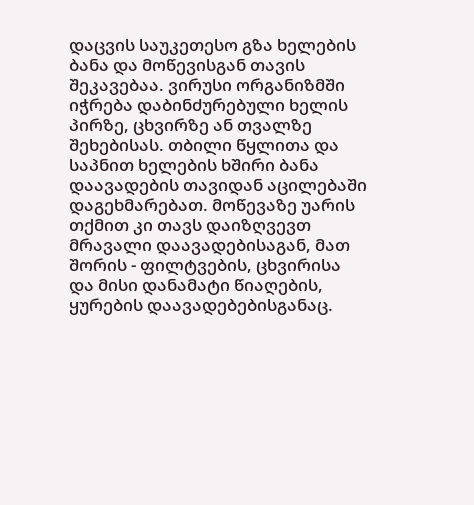დაცვის საუკეთესო გზა ხელების ბანა და მოწევისგან თავის შეკავებაა. ვირუსი ორგანიზმში იჭრება დაბინძურებული ხელის პირზე, ცხვირზე ან თვალზე შეხებისას. თბილი წყლითა და საპნით ხელების ხშირი ბანა დაავადების თავიდან აცილებაში დაგეხმარებათ. მოწევაზე უარის თქმით კი თავს დაიზღვევთ მრავალი დაავადებისაგან, მათ შორის - ფილტვების, ცხვირისა და მისი დანამატი წიაღების, ყურების დაავადებებისგანაც.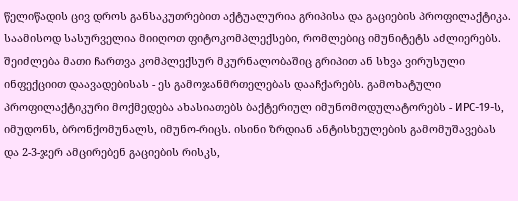წელიწადის ცივ დროს განსაკუთრებით აქტუალურია გრიპისა და გაციების პროფილაქტიკა. საამისოდ სასურველია მიიღოთ ფიტოკომპლექსები, რომლებიც იმუნიტეტს აძლიერებს. შეიძლება მათი ჩართვა კომპლექსურ მკურნალობაშიც გრიპით ან სხვა ვირუსული ინფექციით დაავადებისას - ეს გამოჯანმრთელებას დააჩქარებს. გამოხატული პროფილაქტიკური მოქმედება ახასიათებს ბაქტერიულ იმუნომოდულატორებს - ИРС-19-ს, იმუდონს, ბრონქომუნალს, იმუნო-რიცს. ისინი ზრდიან ანტისხეულების გამომუშავებას და 2-3-ჯერ ამცირებენ გაციების რისკს,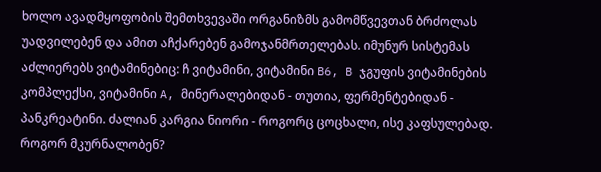ხოლო ავადმყოფობის შემთხვევაში ორგანიზმს გამომწვევთან ბრძოლას უადვილებენ და ამით აჩქარებენ გამოჯანმრთელებას. იმუნურ სისტემას აძლიერებს ვიტამინებიც: ჩ ვიტამინი, ვიტამინი B6, B ჯგუფის ვიტამინების კომპლექსი, ვიტამინი A, მინერალებიდან - თუთია, ფერმენტებიდან - პანკრეატინი. ძალიან კარგია ნიორი - როგორც ცოცხალი, ისე კაფსულებად.
როგორ მკურნალობენ?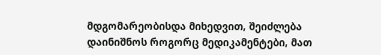მდგომარეობისდა მიხედვით, შეიძლება დაინიშნოს როგორც მედიკამენტები, მათ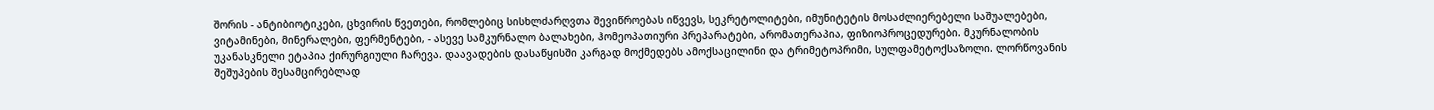შორის - ანტიბიოტიკები, ცხვირის წვეთები, რომლებიც სისხლძარღვთა შევიწროებას იწვევს, სეკრეტოლიტები, იმუნიტეტის მოსაძლიერებელი საშუალებები, ვიტამინები, მინერალები, ფერმენტები, - ასევე სამკურნალო ბალახები, ჰომეოპათიური პრეპარატები, არომათერაპია, ფიზიოპროცედურები. მკურნალობის უკანასკნელი ეტაპია ქირურგიული ჩარევა. დაავადების დასაწყისში კარგად მოქმედებს ამოქსაცილინი და ტრიმეტოპრიმი, სულფამეტოქსაზოლი. ლორწოვანის შეშუპების შესამცირებლად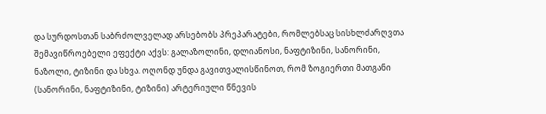და სურდოსთან საბრძოლველად არსებობს პრეპარატები, რომლებსაც სისხლძარღვთა შემავიწროებელი ეფექტი აქვს: გალაზოლინი, დლიანოსი, ნაფტიზინი, სანორინი, ნაზოლი, ტიზინი და სხვა. ოღონდ უნდა გავითვალისწინოთ, რომ ზოგიერთი მათგანი (სანორინი, ნაფტიზინი, ტიზინი) არტერიული წნევის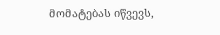მომატებას იწვევს,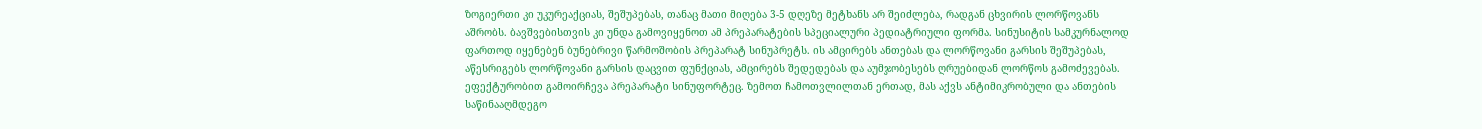ზოგიერთი კი უკურეაქციას, შეშუპებას, თანაც მათი მიღება 3-5 დღეზე მეტხანს არ შეიძლება, რადგან ცხვირის ლორწოვანს აშრობს. ბავშვებისთვის კი უნდა გამოვიყენოთ ამ პრეპარატების სპეციალური პედიატრიული ფორმა. სინუსიტის სამკურნალოდ ფართოდ იყენებენ ბუნებრივი წარმოშობის პრეპარატ სინუპრეტს. ის ამცირებს ანთებას და ლორწოვანი გარსის შეშუპებას, აწესრიგებს ლორწოვანი გარსის დაცვით ფუნქციას, ამცირებს შედედებას და აუმჯობესებს ღრუებიდან ლორწოს გამოძევებას. ეფექტურობით გამოირჩევა პრეპარატი სინუფორტეც. ზემოთ ჩამოთვლილთან ერთად, მას აქვს ანტიმიკრობული და ანთების საწინააღმდეგო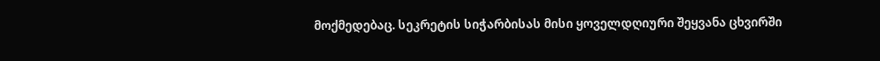მოქმედებაც. სეკრეტის სიჭარბისას მისი ყოველდღიური შეყვანა ცხვირში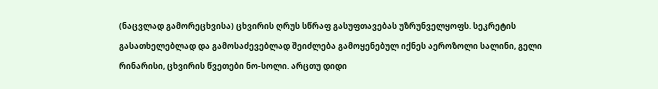(ნაცვლად გამორეცხვისა) ცხვირის ღრუს სწრაფ გასუფთავებას უზრუნველყოფს. სეკრეტის გასათხელებლად და გამოსაძევებლად შეიძლება გამოყენებულ იქნეს აეროზოლი სალინი, გელი რინარისი, ცხვირის წვეთები ნო-სოლი. არცთუ დიდი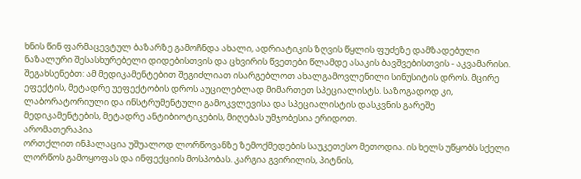ხნის წინ ფარმაცევტულ ბაზარზე გამოჩნდა ახალი, ადრიატიკის ზღვის წყლის ფუძეზე დამზადებული ნაზალური შესასხურებელი დიდებისთვის და ცხვირის წვეთები წლამდე ასაკის ბავშვებისთვის - აკვამარისი. შეგახსენებთ: ამ მედიკამენტებით შეგიძლიათ ისარგებლოთ ახალგამოვლენილი სინუსიტის დროს. მცირე ეფექტის, მეტადრე უეფექტობის დროს აუცილებლად მიმართეთ სპეციალისტს. საზოგადოდ კი, ლაბორატორიული და ინსტრუმენტული გამოკვლევისა და სპეციალისტის დასკვნის გარეშე მედიკამენტების, მეტადრე ანტიბიოტიკების, მიღებას უმჯობესია ერიდოთ.
არომათერაპია
ორთქლით ინჰალაცია უშუალოდ ლორწოვანზე ზემოქმედების საუკეთესო მეთოდია. ის ხელს უწყობს სქელი ლორწოს გამოყოფას და ინფექციის მოსპობას. კარგია გვირილის, პიტნის,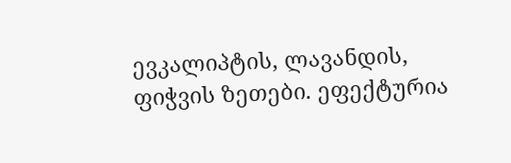ევკალიპტის, ლავანდის, ფიჭვის ზეთები. ეფექტურია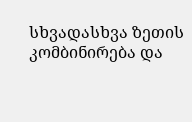სხვადასხვა ზეთის კომბინირება და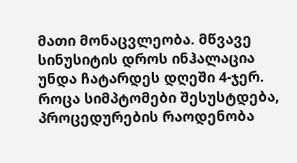მათი მონაცვლეობა. მწვავე სინუსიტის დროს ინჰალაცია უნდა ჩატარდეს დღეში 4-ჯერ. როცა სიმპტომები შესუსტდება, პროცედურების რაოდენობა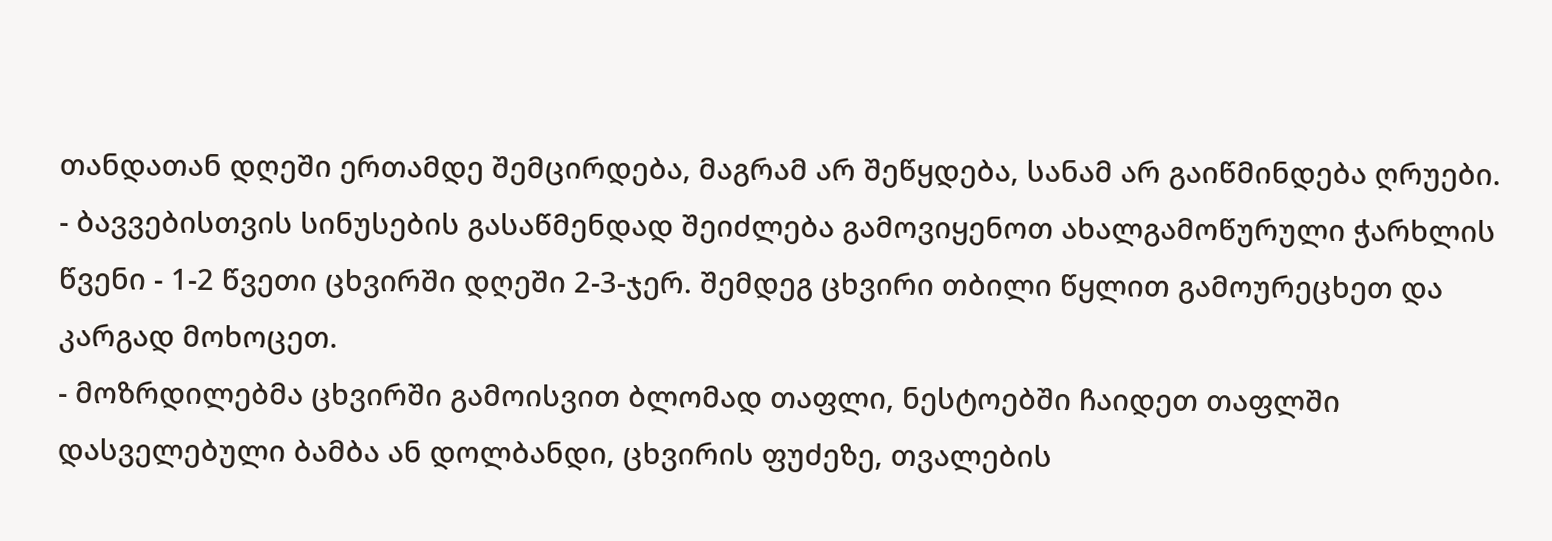თანდათან დღეში ერთამდე შემცირდება, მაგრამ არ შეწყდება, სანამ არ გაიწმინდება ღრუები.
- ბავვებისთვის სინუსების გასაწმენდად შეიძლება გამოვიყენოთ ახალგამოწურული ჭარხლის წვენი - 1-2 წვეთი ცხვირში დღეში 2-3-ჯერ. შემდეგ ცხვირი თბილი წყლით გამოურეცხეთ და კარგად მოხოცეთ.
- მოზრდილებმა ცხვირში გამოისვით ბლომად თაფლი, ნესტოებში ჩაიდეთ თაფლში დასველებული ბამბა ან დოლბანდი, ცხვირის ფუძეზე, თვალების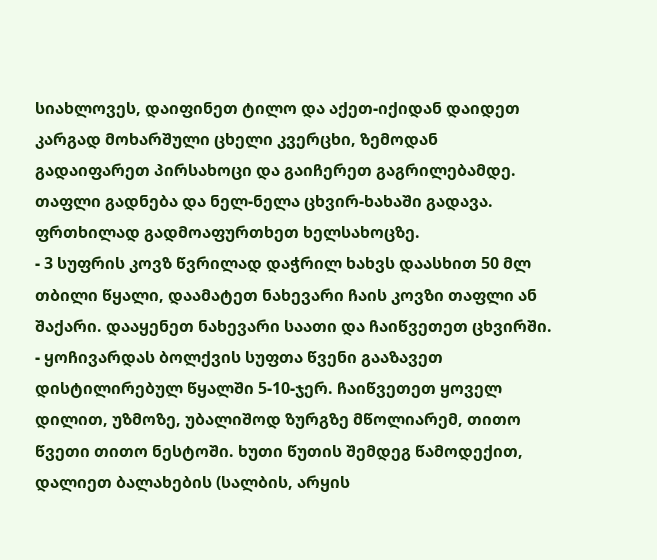სიახლოვეს, დაიფინეთ ტილო და აქეთ-იქიდან დაიდეთ კარგად მოხარშული ცხელი კვერცხი, ზემოდან გადაიფარეთ პირსახოცი და გაიჩერეთ გაგრილებამდე. თაფლი გადნება და ნელ-ნელა ცხვირ-ხახაში გადავა. ფრთხილად გადმოაფურთხეთ ხელსახოცზე.
- 3 სუფრის კოვზ წვრილად დაჭრილ ხახვს დაასხით 50 მლ თბილი წყალი, დაამატეთ ნახევარი ჩაის კოვზი თაფლი ან შაქარი. დააყენეთ ნახევარი საათი და ჩაიწვეთეთ ცხვირში.
- ყოჩივარდას ბოლქვის სუფთა წვენი გააზავეთ დისტილირებულ წყალში 5-10-ჯერ. ჩაიწვეთეთ ყოველ დილით, უზმოზე, უბალიშოდ ზურგზე მწოლიარემ, თითო წვეთი თითო ნესტოში. ხუთი წუთის შემდეგ წამოდექით, დალიეთ ბალახების (სალბის, არყის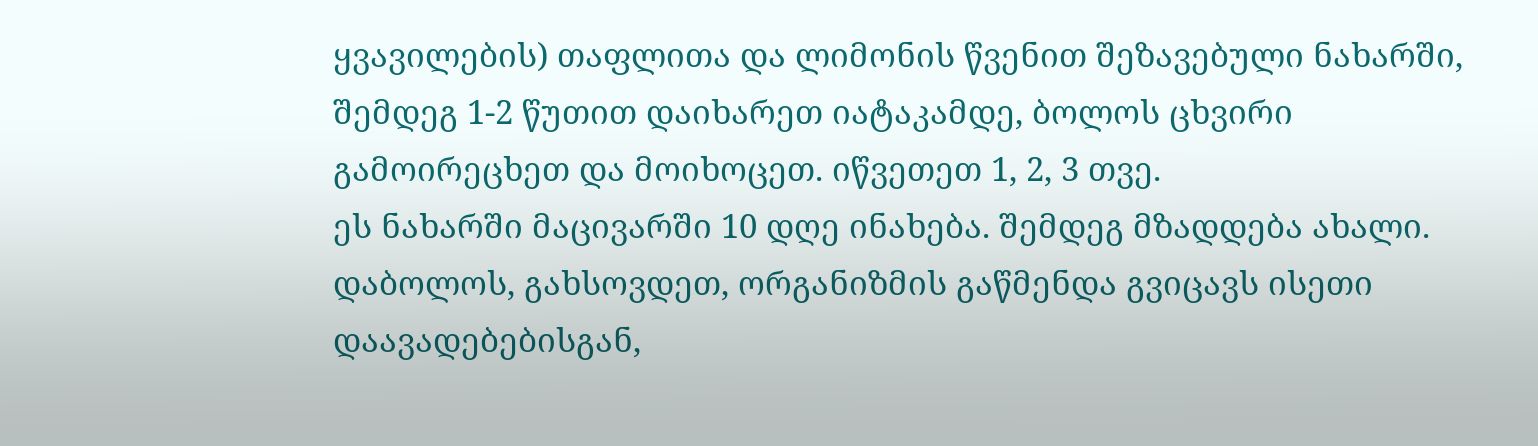ყვავილების) თაფლითა და ლიმონის წვენით შეზავებული ნახარში, შემდეგ 1-2 წუთით დაიხარეთ იატაკამდე, ბოლოს ცხვირი გამოირეცხეთ და მოიხოცეთ. იწვეთეთ 1, 2, 3 თვე.
ეს ნახარში მაცივარში 10 დღე ინახება. შემდეგ მზადდება ახალი. დაბოლოს, გახსოვდეთ, ორგანიზმის გაწმენდა გვიცავს ისეთი დაავადებებისგან,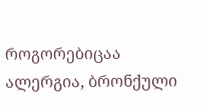როგორებიცაა ალერგია, ბრონქული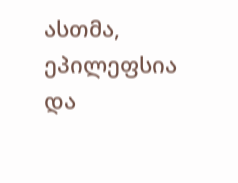ასთმა, ეპილეფსია და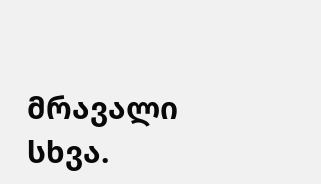მრავალი სხვა.